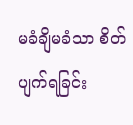မခံချိမခံသာ စိတ်ပျက်ရခြင်း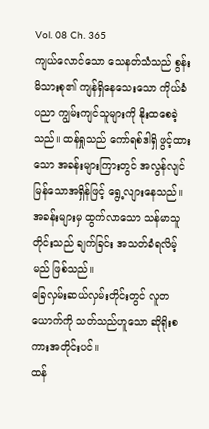Vol. 08 Ch. 365
ကျယ်လောင်သော သေနတ်သံသည် စွန်းမိသားစု၏ ကျန်ရှိနေသေးသော ကိုယ်ခံပညာ ကျွမ်းကျင်သူများကို နိုးထစေခဲ့သည်။ ထန်ရှုသည် ကော်ရစ်ဒါရှိ ဖွင့်ထားသော အခန်းများကြားတွင် အလွန်လျင်မြန်သောအရှိန်ဖြင့် ရွေ့လျားနေသည်။ အခန်းများမှ ထွက်လာသော သန်မာသူတိုင်းသည် ချက်ခြင်း အသတ်ခံရလိမ့်မည် ဖြစ်သည်။
ခြေလှမ်းဆယ်လှမ်းတိုင်းတွင် လူတယောက်ကို သတ်သည်ဟူသော ဆိုရိုးစကားအတိုင်းပင်။
ထန်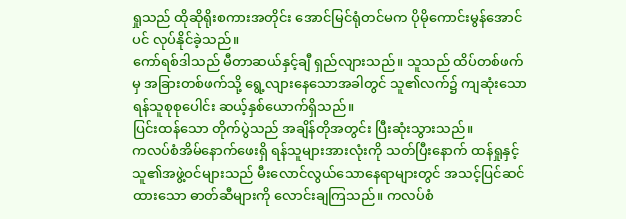ရှုသည် ထိုဆိုရိုးစကားအတိုင်း အောင်မြင်ရုံတင်မက ပိုမိုကောင်းမွန်အောင်ပင် လုပ်နိုင်ခဲ့သည်။
ကော်ရစ်ဒါသည် မီတာဆယ်နှင့်ချီ ရှည်လျားသည်။ သူသည် ထိပ်တစ်ဖက်မှ အခြားတစ်ဖက်သို့ ရွေ့လျားနေသောအခါတွင် သူ၏လက်၌ ကျဆုံးသော ရန်သူစုစုပေါင်း ဆယ့်နှစ်ယောက်ရှိသည်။
ပြင်းထန်သော တိုက်ပွဲသည် အချိန်တိုအတွင်း ပြီးဆုံးသွားသည်။
ကလပ်စံအိမ်နောက်ဖေးရှိ ရန်သူများအားလုံးကို သတ်ပြီးနောက် ထန်ရှုနှင့်သူ၏အဖွဲ့ဝင်များသည် မီးလောင်လွယ်သောနေရာများတွင် အသင့်ပြင်ဆင်ထားသော ဓာတ်ဆီများကို လောင်းချကြသည်။ ကလပ်စံ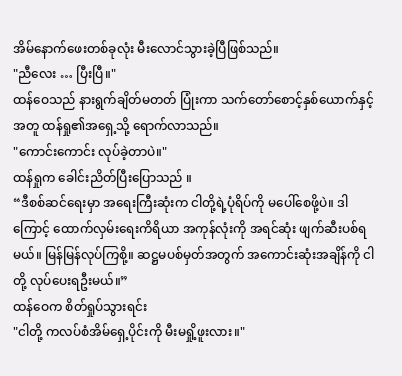အိမ်နောက်ဖေးတစ်ခုလုံး မီးလောင်သွားခဲ့ပြီဖြစ်သည်။
"ညီလေး … ပြီးပြီ။"
ထန်ဝေသည် နားရွက်ချိတ်မတတ် ပြုံးကာ သက်တော်စောင့်နှစ်ယောက်နှင့်အတူ ထန်ရှု၏အရှေ့သို့ ရောက်လာသည်။
"ကောင်းကောင်း လုပ်ခဲ့တာပဲ။"
ထန်ရှုက ခေါင်းညိတ်ပြီးပြောသည် ။
“ဒီစစ်ဆင်ရေးမှာ အရေးကြီးဆုံးက ငါတို့ရဲ့ပုံရိပ်ကို မပေါ်စေဖို့ပဲ။ ဒါကြောင့် ထောက်လှမ်းရေးကိရိယာ အကုန်လုံးကို အရင်ဆုံး ဖျက်ဆီးပစ်ရမယ်။ မြန်မြန်လုပ်ကြစို့။ ဆဋ္ဌမပစ်မှတ်အတွက် အကောင်းဆုံးအချိန်ကို ငါတို့ လုပ်ပေးရဦးမယ်။”
ထန်ဝေက စိတ်ရှုပ်သွားရင်း
"ငါတို့ ကလပ်စံအိမ်ရှေ့ပိုင်းကို မီးမရှို့ဖူးလား။"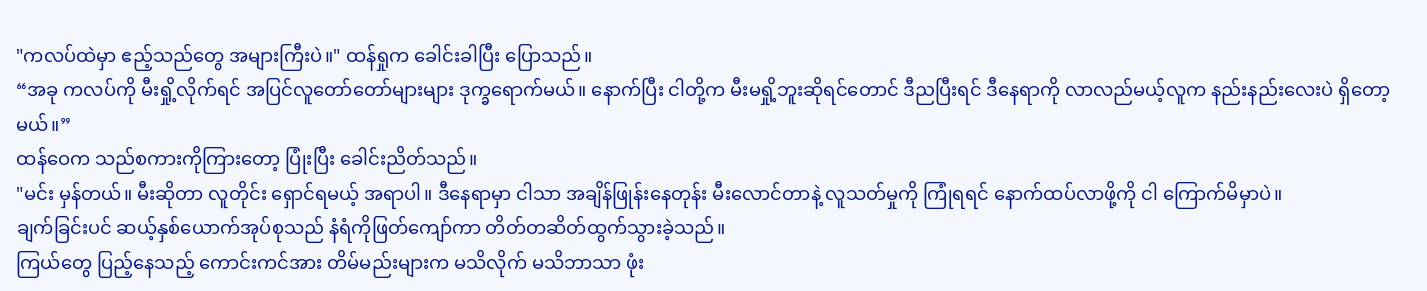"ကလပ်ထဲမှာ ဧည့်သည်တွေ အများကြီးပဲ။" ထန်ရှုက ခေါင်းခါပြီး ပြောသည်။
“အခု ကလပ်ကို မီးရှို့လိုက်ရင် အပြင်လူတော်တော်များများ ဒုက္ခရောက်မယ်။ နောက်ပြီး ငါတို့က မီးမရှို့ဘူးဆိုရင်တောင် ဒီညပြီးရင် ဒီနေရာကို လာလည်မယ့်လူက နည်းနည်းလေးပဲ ရှိတော့မယ်။”
ထန်ဝေက သည်စကားကိုကြားတော့ ပြုံးပြီး ခေါင်းညိတ်သည်။
"မင်း မှန်တယ်။ မီးဆိုတာ လူတိုင်း ရှောင်ရမယ့် အရာပါ။ ဒီနေရာမှာ ငါသာ အချိန်ဖြုန်းနေတုန်း မီးလောင်တာနဲ့ လူသတ်မှုကို ကြုံရရင် နောက်ထပ်လာဖို့ကို ငါ ကြောက်မိမှာပဲ။
ချက်ခြင်းပင် ဆယ့်နှစ်ယောက်အုပ်စုသည် နံရံကိုဖြတ်ကျော်ကာ တိတ်တဆိတ်ထွက်သွားခဲ့သည်။
ကြယ်တွေ ပြည့်နေသည့် ကောင်းကင်အား တိမ်မည်းများက မသိလိုက် မသိဘာသာ ဖုံး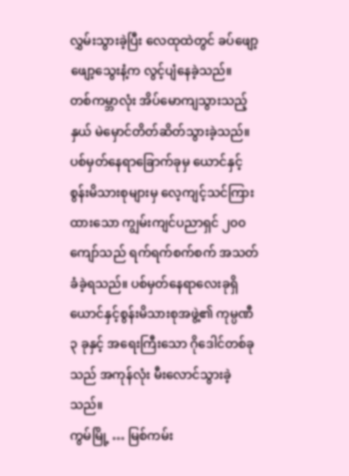လွှမ်းသွားခဲ့ပြီး လေထုထဲတွင် ခပ်ဖျော့ဖျော့သွေးနံ့က လွင့်ပျံနေခဲ့သည်။
တစ်ကမ္ဘာလုံး အိပ်မောကျသွားသည့်နှယ် မဲမှောင်တိတ်ဆိတ်သွားခဲ့သည်။
ပစ်မှတ်နေရာခြောက်ခုမှ ယောင်နှင့် စွန်းမိသားစုများမှ လေ့ကျင့်သင်ကြားထားသော ကျွမ်းကျင်ပညာရှင် ၂၀၀ကျော်သည် ရက်ရက်စက်စက် အသတ်ခံခဲ့ရသည်။ ပစ်မှတ်နေရာလေးခုရှိ ယောင်နှင့်စွန်းမိသားစုအဖွဲ့၏ ကုမ္ပဏီ ၃ ခုနှင့် အရေးကြီးသော ဂိုဒေါင်တစ်ခုသည် အကုန်လုံး မီးလောင်သွားခဲ့သည်။
ကွမ်မြို့ … မြစ်ကမ်း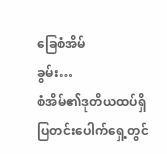ခြေစံအိမ်
ခွမ်း…
စံအိမ်၏ဒုတိယထပ်ရှိ ပြတင်းပေါက်ရှေ့တွင်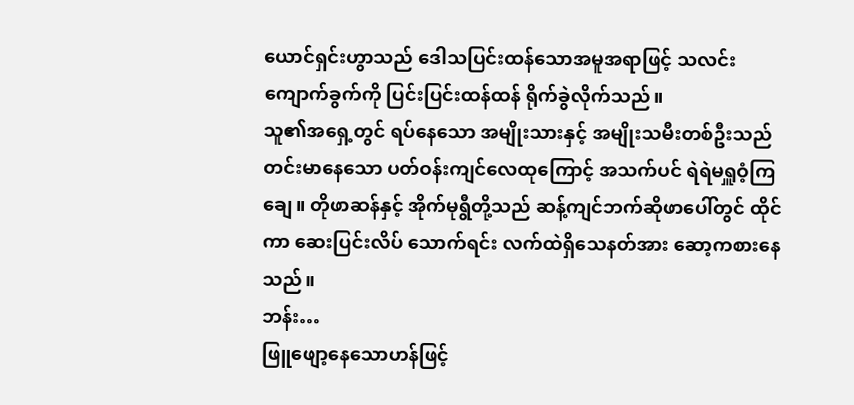ယောင်ရှင်းဟွာသည် ဒေါသပြင်းထန်သောအမူအရာဖြင့် သလင်းကျောက်ခွက်ကို ပြင်းပြင်းထန်ထန် ရိုက်ခွဲလိုက်သည်။
သူ၏အရှေ့တွင် ရပ်နေသော အမျိုးသားနှင့် အမျိုးသမီးတစ်ဦးသည် တင်းမာနေသော ပတ်ဝန်းကျင်လေထုကြောင့် အသက်ပင် ရဲရဲမရှူဝံ့ကြချေ။ တိုဖာဆန်နှင့် အိုက်မုရွီတို့သည် ဆန့်ကျင်ဘက်ဆိုဖာပေါ်တွင် ထိုင်ကာ ဆေးပြင်းလိပ် သောက်ရင်း လက်ထဲရှိသေနတ်အား ဆော့ကစားနေသည်။
ဘန်း…
ဖြူဖျော့နေသောဟန်ဖြင့်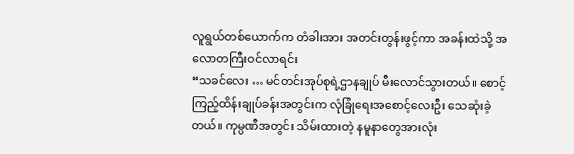လူရွယ်တစ်ယောက်က တံခါးအား အတင်းတွန်းဖွင့်ကာ အခန်းထဲသို့ အလောတကြီးဝင်လာရင်း
“သခင်လေး … မင်တင်းအုပ်စုရဲ့ဌာနချုပ် မီးလောင်သွားတယ်။ စောင့်ကြည့်ထိန်းချုပ်ခန်းအတွင်းက လုံခြုံရေးအစောင့်လေးဦး သေဆုံးခဲ့တယ်။ ကုမ္ပဏီအတွင်း သိမ်းထားတဲ့ နမူနာတွေအားလုံး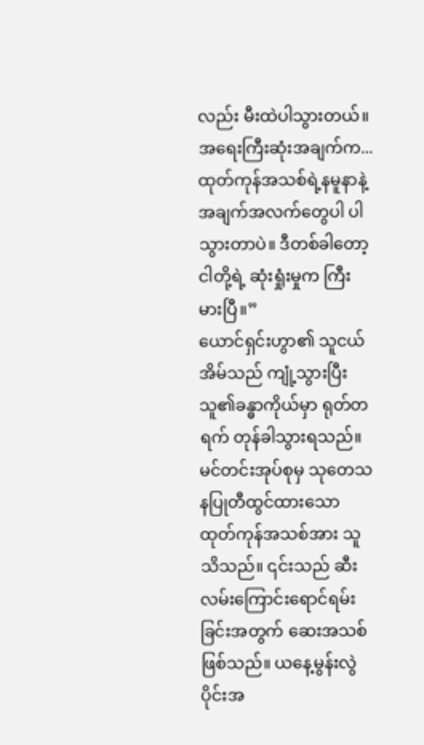လည်း မီးထဲပါသွားတယ်။ အရေးကြီးဆုံးအချက်က... ထုတ်ကုန်အသစ်ရဲ့နမူနာနဲ့ အချက်အလက်တွေပါ ပါသွားတာပဲ။ ဒီတစ်ခါတော့ ငါတို့ရဲ့ ဆုံးရှုံးမှုက ကြီးမားပြီ။”
ယောင်ရှင်းဟွာ၏ သူငယ်အိမ်သည် ကျုံ့သွားပြီး သူ၏ခန္ဓာကိုယ်မှာ ရုတ်တရက် တုန်ခါသွားရသည်။ မင်တင်းအုပ်စုမှ သုတေသနပြုတီထွင်ထားသော ထုတ်ကုန်အသစ်အား သူသိသည်။ ၎င်းသည် ဆီးလမ်းကြောင်းရောင်ရမ်းခြင်းအတွက် ဆေးအသစ်ဖြစ်သည်။ ယနေ့မွန်းလွဲပိုင်းအ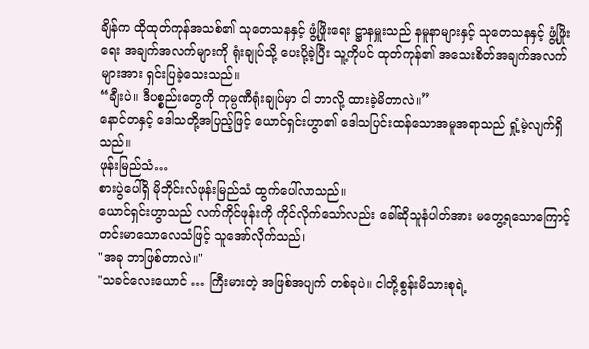ချိန်က ထိုထုတ်ကုန်အသစ်၏ သုတေသနနှင့် ဖွံ့ဖြိုးရေး ဋ္ဌာနမှူးသည် နမူနာများနှင့် သုတေသနနှင့် ဖွံ့ဖြိုးရေး အချက်အလက်များကို ရုံးချုပ်သို့ ပေးပို့ခဲ့ပြီး သူ့ကိုပင် ထုတ်ကုန်၏ အသေးစိတ်အချက်အလက်များအား ရှင်းပြခဲ့သေးသည်။
“ချီးပဲ။ ဒီပစ္စည်းတွေကို ကုမ္ပဏီရုံးချုပ်မှာ ငါ ဘာလို့ ထားခဲ့မိတာလဲ။”
နောင်တနှင့် ဒေါသတို့အပြည့်ဖြင့် ယောင်ရှင်းဟွာ၏ ဒေါသပြင်းထန်သောအမူအရာသည် ရှုံ့မဲ့လျက်ရှိသည်။
ဖုန်းမြည်သံ…
စားပွဲပေါ်ရှိ မိုဘိုင်းလ်ဖုန်းမြည်သံ ထွက်ပေါ်လာသည်။
ယောင်ရှင်းဟွာသည် လက်ကိုင်ဖုန်းကို ကိုင်လိုက်သော်လည်း ခေါ်ဆိုသူနံပါတ်အား မတွေ့ရသောကြောင့် တင်းမာသောလေသံဖြင့် သူအော်လိုက်သည်၊
"အခု ဘာဖြစ်တာလဲ။"
"သခင်လေးယောင် … ကြီးမားတဲ့ အဖြစ်အပျက် တစ်ခုပဲ။ ငါတို့စွန်းမိသားစုရဲ့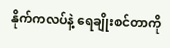နိုက်ကလပ်နဲ့ ရေချိုးစင်တာကို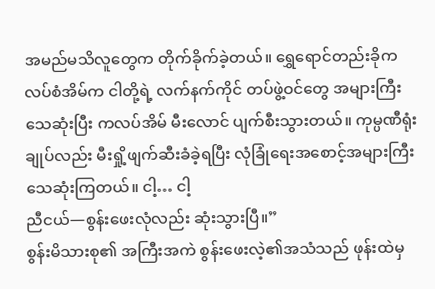အမည်မသိလူတွေက တိုက်ခိုက်ခဲ့တယ်။ ရွှေရောင်တည်းခိုကလပ်စံအိမ်က ငါတို့ရဲ့ လက်နက်ကိုင် တပ်ဖွဲ့ဝင်တွေ အများကြီး သေဆုံးပြီး ကလပ်အိမ် မီးလောင် ပျက်စီးသွားတယ်။ ကုမ္ပဏီရုံးချုပ်လည်း မီးရှို့ဖျက်ဆီးခံခဲ့ရပြီး လုံခြုံရေးအစောင့်အများကြီး သေဆုံးကြတယ်။ ငါ့… ငါ့
ညီငယ်—စွန်းဖေးလုံလည်း ဆုံးသွားပြီ။”
စွန်းမိသားစု၏ အကြီးအကဲ စွန်းဖေးလဲ့၏အသံသည် ဖုန်းထဲမှ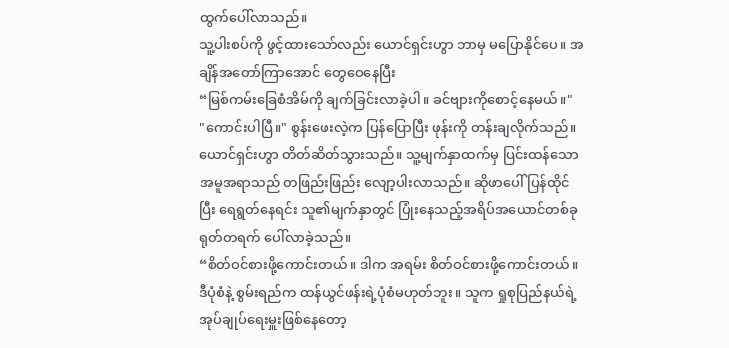ထွက်ပေါ်လာသည်။
သူ့ပါးစပ်ကို ဖွင့်ထားသော်လည်း ယောင်ရှင်းဟွာ ဘာမှ မပြောနိုင်ပေ။ အချိန်အတော်ကြာအောင် တွေဝေနေပြီး
“မြစ်ကမ်းခြေစံအိမ်ကို ချက်ခြင်းလာခဲ့ပါ။ ခင်ဗျားကိုစောင့်နေမယ်။"
"ကောင်းပါပြီ။" စွန်းဖေးလဲ့က ပြန်ပြောပြီး ဖုန်းကို တန်းချလိုက်သည်။
ယောင်ရှင်းဟွာ တိတ်ဆိတ်သွားသည်။ သူ့မျက်နှာထက်မှ ပြင်းထန်သောအမူအရာသည် တဖြည်းဖြည်း လျော့ပါးလာသည်။ ဆိုဖာပေါ်ပြန်ထိုင်ပြီး ရေရွတ်နေရင်း သူ၏မျက်နှာတွင် ပြုံးနေသည့်အရိပ်အယောင်တစ်ခု ရုတ်တရက် ပေါ်လာခဲ့သည်။
“စိတ်ဝင်စားဖို့ကောင်းတယ်။ ဒါက အရမ်း စိတ်ဝင်စားဖို့ကောင်းတယ်။ ဒီပုံစံနဲ့ စွမ်းရည်က ထန်ယွင်ဖန်းရဲ့ပုံစံမဟုတ်ဘူး။ သူက ရှုစုပြည်နယ်ရဲ့ အုပ်ချုပ်ရေးမှူးဖြစ်နေတော့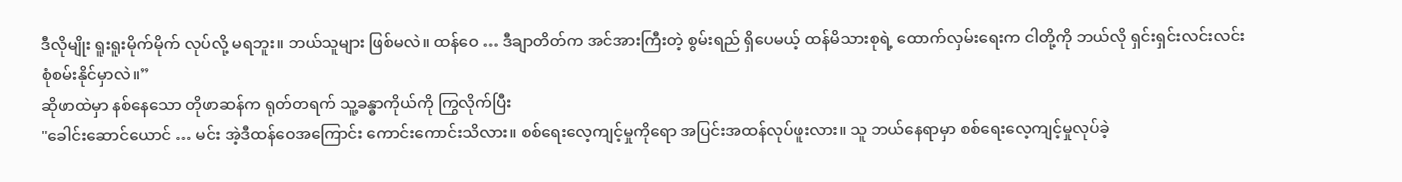ဒီလိုမျိုး ရူးရူးမိုက်မိုက် လုပ်လို့ မရဘူး။ ဘယ်သူများ ဖြစ်မလဲ။ ထန်ဝေ … ဒီချာတိတ်က အင်အားကြီးတဲ့ စွမ်းရည် ရှိပေမယ့် ထန်မိသားစုရဲ့ ထောက်လှမ်းရေးက ငါတို့ကို ဘယ်လို ရှင်းရှင်းလင်းလင်း စုံစမ်းနိုင်မှာလဲ။”
ဆိုဖာထဲမှာ နစ်နေသော တိုဖာဆန်က ရုတ်တရက် သူ့ခန္ဓာကိုယ်ကို ကြွလိုက်ပြီး
"ခေါင်းဆောင်ယောင် … မင်း အဲ့ဒီထန်ဝေအကြောင်း ကောင်းကောင်းသိလား။ စစ်ရေးလေ့ကျင့်မှုကိုရော အပြင်းအထန်လုပ်ဖူးလား။ သူ ဘယ်နေရာမှာ စစ်ရေးလေ့ကျင့်မှုလုပ်ခဲ့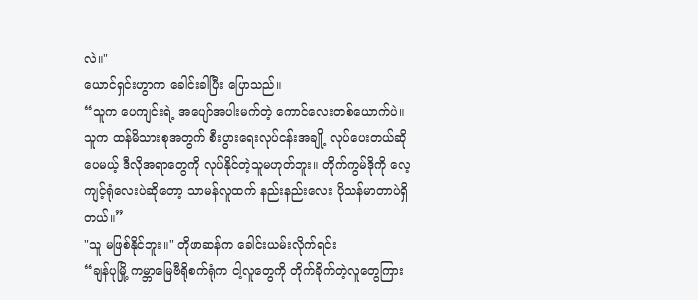လဲ။"
ယောင်ရှင်းဟွာက ခေါင်းခါပြီး ပြောသည်။
“သူက ပေကျင်းရဲ့ အပျော်အပါးမက်တဲ့ ကောင်လေးတစ်ယောက်ပဲ။ သူက ထန်မိသားစုအတွက် စီးပွားရေးလုပ်ငန်းအချို့ လုပ်ပေးတယ်ဆိုပေမယ့် ဒီလိုအရာတွေကို လုပ်နိုင်တဲ့သူမဟုတ်ဘူး။ တိုက်ကွမ်ဒိုကို လေ့ကျင့်ရုံလေးပဲဆိုတော့ သာမန်လူထက် နည်းနည်းလေး ပိုသန်မာတာပဲရှိတယ်။”
"သူ မဖြစ်နိုင်ဘူး။" တိုဖာဆန်က ခေါင်းယမ်းလိုက်ရင်း
“ချန်ပုမြို့ ကမ္ဘာမြေဗီရိုစက်ရုံက ငါ့လူတွေကို တိုက်ခိုက်တဲ့လူတွေကြား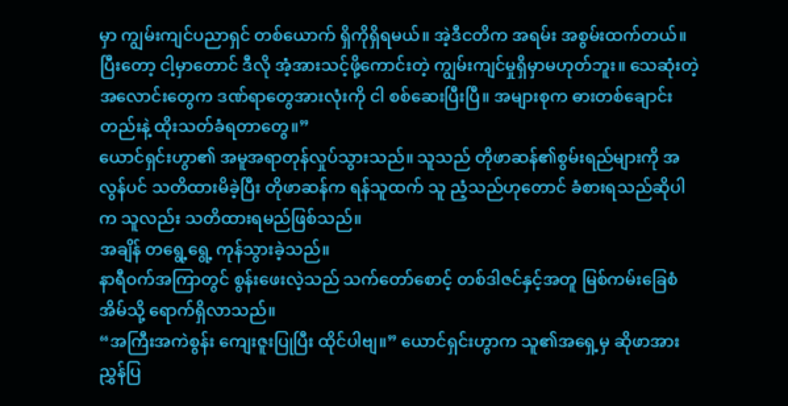မှာ ကျွမ်းကျင်ပညာရှင် တစ်ယောက် ရှိကိုရှိရမယ်။ အဲ့ဒီငတိက အရမ်း အစွမ်းထက်တယ်။ ပြီးတော့ ငါ့မှာတောင် ဒီလို အံ့အားသင့်ဖို့ကောင်းတဲ့ ကျွမ်းကျင်မှုရှိမှာမဟုတ်ဘူး။ သေဆုံးတဲ့အလောင်းတွေက ဒဏ်ရာတွေအားလုံးကို ငါ စစ်ဆေးပြီးပြီ။ အများစုက ဓားတစ်ချောင်းတည်းနဲ့ ထိုးသတ်ခံရတာတွေ။”
ယောင်ရှင်းဟွာ၏ အမူအရာတုန်လှုပ်သွားသည်။ သူသည် တိုဖာဆန်၏စွမ်းရည်များကို အလွန်ပင် သတိထားမိခဲ့ပြီး တိုဖာဆန်က ရန်သူထက် သူ ညံ့သည်ဟုတောင် ခံစားရသည်ဆိုပါက သူလည်း သတိထားရမည်ဖြစ်သည်။
အချိန် တရွေ့ရွေ့ ကုန်သွားခဲ့သည်။
နာရီဝက်အကြာတွင် စွန်းဖေးလဲ့သည် သက်တော်စောင့် တစ်ဒါဇင်နှင့်အတူ မြစ်ကမ်းခြေစံအိမ်သို့ ရောက်ရှိလာသည်။
“အကြီးအကဲစွန်း ကျေးဇူးပြုပြီး ထိုင်ပါဗျ။” ယောင်ရှင်းဟွာက သူ၏အရှေ့မှ ဆိုဖာအား ညွှန်ပြ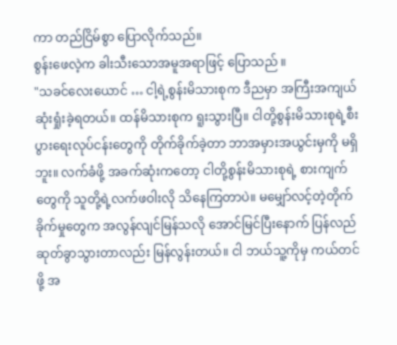ကာ တည်ငြိမ်စွာ ပြောလိုက်သည်။
စွန်းဖေလဲ့က ခါးသီးသောအမူအရာဖြင့် ပြောသည် ။
"သခင်လေးယောင် … ငါ့ရဲ့စွန်းမိသားစုက ဒီညမှာ အကြီးအကျယ် ဆုံးရှုံးခဲ့ရတယ်။ ထန်မိသားစုက ရူးသွားပြီ။ ငါတို့စွန်းမိသားစုရဲ့စီးပွားရေးလုပ်ငန်းတွေကို တိုက်ခိုက်ခဲ့တာ ဘာအမှားအယွင်းမှကို မရှိဘူး။ လက်ခံဖို့ အခက်ဆုံးကတော့ ငါတို့စွန်းမိသားစုရဲ့ စားကျက်တွေကို သူတို့ရဲ့လက်ဖဝါးလို သိနေကြတာပဲ။ မမျှော်လင့်တဲ့တိုက်ခိုက်မှုတွေက အလွန်လျင်မြန်သလို အောင်မြင်ပြီးနောက် ပြန်လည်ဆုတ်ခွာသွားတာလည်း မြန်လွန်းတယ်။ ငါ ဘယ်သူ့ကိုမှ ကယ်တင်ဖို့ အ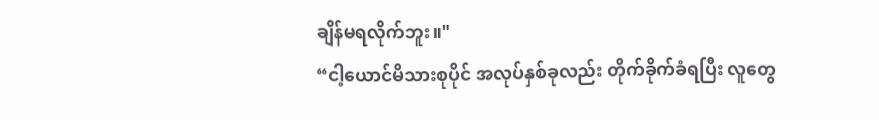ချိန်မရလိုက်ဘူး။"
“ငါ့ယောင်မိသားစုပိုင် အလုပ်နှစ်ခုလည်း တိုက်ခိုက်ခံရပြီး လူတွေ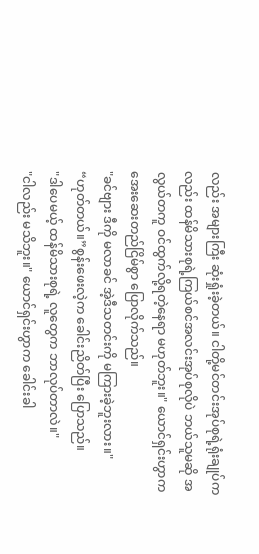လည်း အများကြီး ဆုံးရှုံးခဲ့တယ်။ ငါတို့မင်တင်းအုပ်စုရဲ့ရုံးချုပ်ကလည်း ထန်မိသားစုရဲ့ကြယ်စင်အလင်းအုပ်စုလိုပဲ ဘယ်သူမဆို အလွယ်တကူ ဝင်ထွက်လို့ရတဲ့နေရာ မဟုတ်ဘူး။" ယောင်ရှင်းဟွာက အေးဆေးတည်ငြိမ်စွာ ပြောလိုက်သည်။
"ခင်ဗျား ဒီကို မလာခင် အဲ့ဒီသတင်းကို မကြားခဲ့ဘူးလား။"
“ဟုတ်တယ်။”စွန်းဖေးလဲ့က ခေါင်းညိတ်ပြီး ပြောသည်။
"ဒါပေမယ့် ထန်မိသားစုရဲ့ လူတွေက ဘာလုပ်တာလဲ။"
"ငါလည်း မသိဘူး။" ယောင်ရှင်းဟွာက ခေါင်းခါ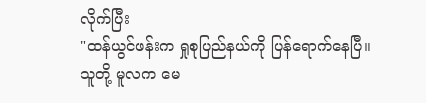လိုက်ပြီး
"ထန်ယွင်ဖန်းက ရှုစုပြည်နယ်ကို ပြန်ရောက်နေပြီ။ သူတို့ မူလက မေ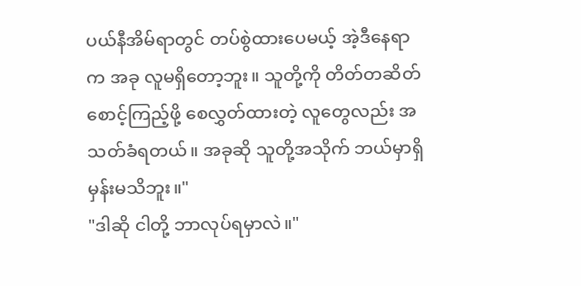ပယ်နီအိမ်ရာတွင် တပ်စွဲထားပေမယ့် အဲ့ဒီနေရာက အခု လူမရှိတော့ဘူး။ သူတို့ကို တိတ်တဆိတ် စောင့်ကြည့်ဖို့ စေလွှတ်ထားတဲ့ လူတွေလည်း အသတ်ခံရတယ်။ အခုဆို သူတို့အသိုက် ဘယ်မှာရှိမှန်းမသိဘူး။"
"ဒါဆို ငါတို့ ဘာလုပ်ရမှာလဲ။"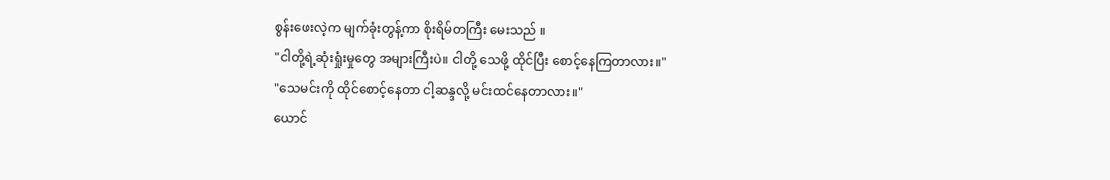စွန်းဖေးလဲ့က မျက်ခုံးတွန့်ကာ စိုးရိမ်တကြီး မေးသည် ။
"ငါတို့ရဲ့ဆုံးရှုံးမှုတွေ အများကြီးပဲ။ ငါတို့ သေဖို့ ထိုင်ပြီး စောင့်နေကြတာလား။"
"သေမင်းကို ထိုင်စောင့်နေတာ ငါ့ဆန္ဒလို့ မင်းထင်နေတာလား။"
ယောင်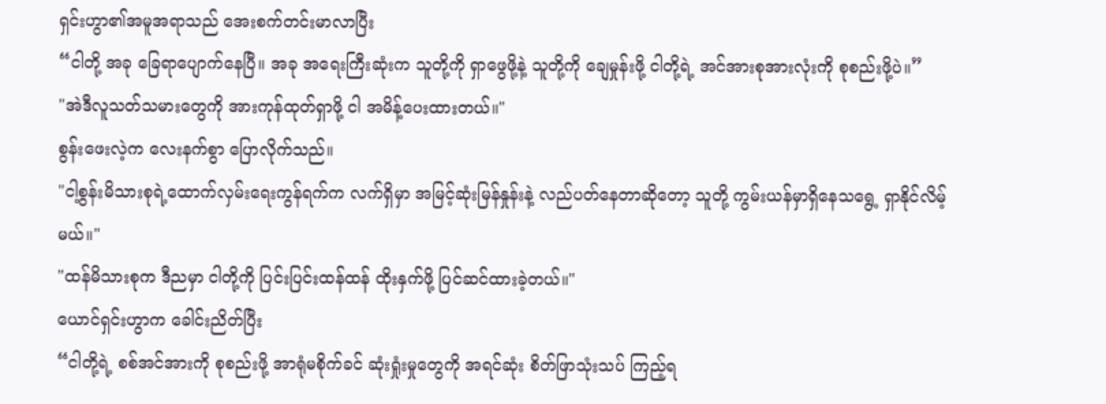ရှင်းဟွာ၏အမူအရာသည် အေးစက်တင်းမာလာပြီး
“ငါတို့ အခု ခြေရာပျောက်နေပြီ။ အခု အရေးကြီးဆုံးက သူတို့ကို ရှာဖွေဖို့နဲ့ သူတို့ကို ချေမှုန်းဖို့ ငါတို့ရဲ့ အင်အားစုအားလုံးကို စုစည်းဖို့ပဲ။”
"အဲဒီလူသတ်သမားတွေကို အားကုန်ထုတ်ရှာဖို့ ငါ အမိန့်ပေးထားတယ်။"
စွန်းဖေးလဲ့က လေးနက်စွာ ပြောလိုက်သည်။
"ငါ့စွန်းမိသားစုရဲ့ထောက်လှမ်းရေးကွန်ရက်က လက်ရှိမှာ အမြင့်ဆုံးမြန်နှုန်းနဲ့ လည်ပတ်နေတာဆိုတော့ သူတို့ ကွမ်းယန်မှာရှိနေသရွေ့ ရှာနိုင်လိမ့်မယ်။"
"ထန်မိသားစုက ဒီညမှာ ငါတို့ကို ပြင်းပြင်းထန်ထန် ထိုးနှက်ဖို့ ပြင်ဆင်ထားခဲ့တယ်။"
ယောင်ရှင်းဟွာက ခေါင်းညိတ်ပြီး
“ငါတို့ရဲ့ စစ်အင်အားကို စုစည်းဖို့ အာရုံမစိုက်ခင် ဆုံးရှုံးမှုတွေကို အရင်ဆုံး စိတ်ဖြာသုံးသပ် ကြည့်ရ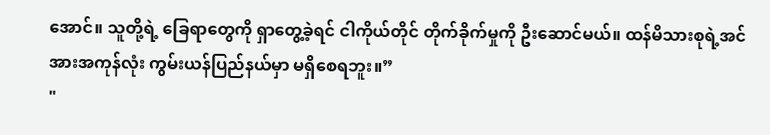အောင်။ သူတို့ရဲ့ ခြေရာတွေကို ရှာတွေ့ခဲ့ရင် ငါကိုယ်တိုင် တိုက်ခိုက်မှုကို ဦးဆောင်မယ်။ ထန်မိသားစုရဲ့အင်အားအကုန်လုံး ကွမ်းယန်ပြည်နယ်မှာ မရှိစေရဘူး။”
"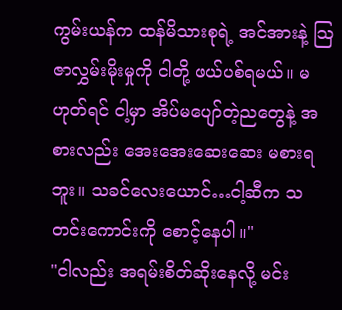ကွမ်းယန်က ထန်မိသားစုရဲ့ အင်အားနဲ့ သြဇာလွှမ်းမိုးမှုကို ငါတို့ ဖယ်ပစ်ရမယ်။ မဟုတ်ရင် ငါ့မှာ အိပ်မပျော်တဲ့ညတွေနဲ့ အစားလည်း အေးအေးဆေးဆေး မစားရဘူး။ သခင်လေးယောင်…ငါ့ဆီက သတင်းကောင်းကို စောင့်နေပါ။"
"ငါလည်း အရမ်းစိတ်ဆိုးနေလို့ မင်း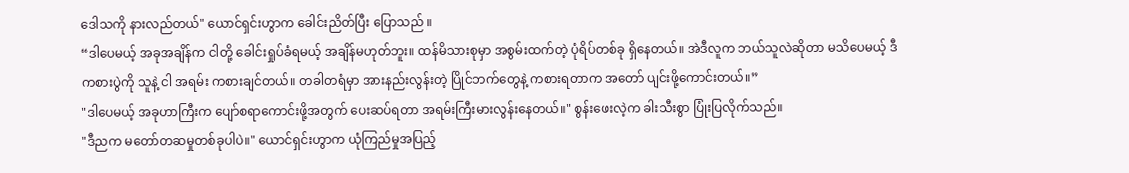ဒေါသကို နားလည်တယ်" ယောင်ရှင်းဟွာက ခေါင်းညိတ်ပြီး ပြောသည် ။
“ဒါပေမယ့် အခုအချိန်က ငါတို့ ခေါင်းရှုပ်ခံရမယ့် အချိန်မဟုတ်ဘူး။ ထန်မိသားစုမှာ အစွမ်းထက်တဲ့ ပုံရိပ်တစ်ခု ရှိနေတယ်။ အဲဒီလူက ဘယ်သူလဲဆိုတာ မသိပေမယ့် ဒီကစားပွဲကို သူနဲ့ ငါ အရမ်း ကစားချင်တယ်။ တခါတရံမှာ အားနည်းလွန်းတဲ့ ပြိုင်ဘက်တွေနဲ့ ကစားရတာက အတော် ပျင်းဖို့ကောင်းတယ်။”
"ဒါပေမယ့် အခုဟာကြီးက ပျော်စရာကောင်းဖို့အတွက် ပေးဆပ်ရတာ အရမ်းကြီးမားလွန်းနေတယ်။" စွန်းဖေးလဲ့က ခါးသီးစွာ ပြုံးပြလိုက်သည်။
"ဒီညက မတော်တဆမှုတစ်ခုပါပဲ။" ယောင်ရှင်းဟွာက ယုံကြည်မှုအပြည့်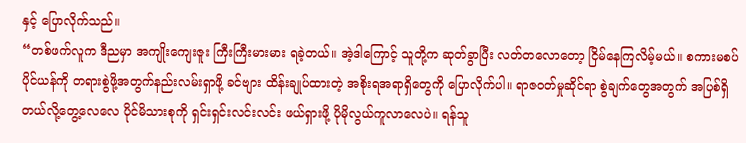နှင့် ပြောလိုက်သည်။
“တစ်ဖက်လူက ဒီညမှာ အကျိုးကျေးဇူး ကြီးကြီးမားမား ရခဲ့တယ်။ အဲ့ဒါကြောင့် သူတို့က ဆုတ်ခွာပြီး လတ်တလောတော့ ငြိမ်နေကြလိမ့်မယ်။ စကားမစပ် ပိုင်ယန်ကို တရားစွဲဖို့အတွက်နည်းလမ်းရှာဖို့ ခင်ဗျား ထိန်းချုပ်ထားတဲ့ အစိုးရအရာရှိတွေကို ပြောလိုက်ပါ။ ရာဇဝတ်မှုဆိုင်ရာ စွဲချက်တွေအတွက် အပြစ်ရှိတယ်လို့တွေ့လေလေ ပိုင်မိသားစုကို ရှင်းရှင်းလင်းလင်း ဖယ်ရှားဖို့ ပိုမိုလွယ်ကူလာလေပဲ။ ရန်သူ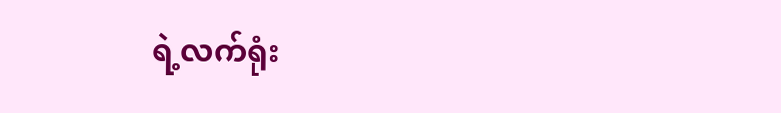ရဲ့လက်ရုံး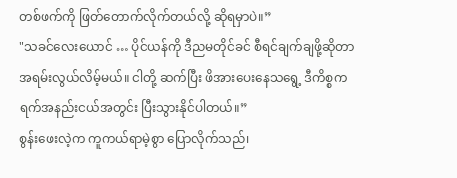တစ်ဖက်ကို ဖြတ်တောက်လိုက်တယ်လို့ ဆိုရမှာပဲ။”
"သခင်လေးယောင် … ပိုင်ယန်ကို ဒီညမတိုင်ခင် စီရင်ချက်ချဖို့ဆိုတာ အရမ်းလွယ်လိမ့်မယ်။ ငါတို့ ဆက်ပြီး ဖိအားပေးနေသရွေ့ ဒီကိစ္စက ရက်အနည်းငယ်အတွင်း ပြီးသွားနိုင်ပါတယ်။”
စွန်းဖေးလဲ့က ကူကယ်ရာမဲ့စွာ ပြောလိုက်သည်၊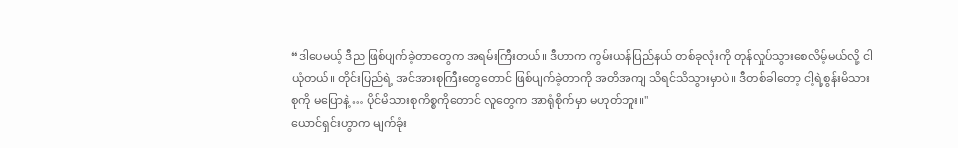“ဒါပေမယ့် ဒီည ဖြစ်ပျက်ခဲ့တာတွေက အရမ်းကြီးတယ်။ ဒီဟာက ကွမ်းယန်ပြည်နယ် တစ်ခုလုံးကို တုန်လှုပ်သွားစေလိမ့်မယ်လို့ ငါ ယုံတယ်။ တိုင်းပြည်ရဲ့ အင်အားစုကြီးတွေတောင် ဖြစ်ပျက်ခဲ့တာကို အတိအကျ သိရင်သိသွားမှာပဲ။ ဒီတစ်ခါတော့ ငါ့ရဲ့စွန်းမိသားစုကို မပြောနဲ့ … ပိုင်မိသားစုကိစ္စကိုတောင် လူတွေက အာရုံစိုက်မှာ မဟုတ်ဘူး။"
ယောင်ရှင်းဟွာက မျက်ခုံး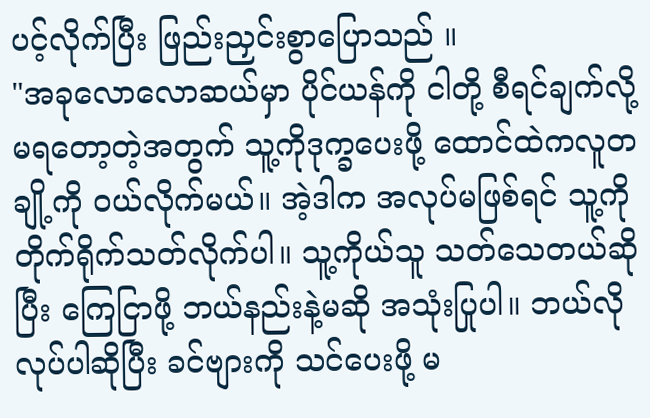ပင့်လိုက်ပြီး ဖြည်းညှင်းစွာပြောသည် ။
"အခုလောလောဆယ်မှာ ပိုင်ယန်ကို ငါတို့ စီရင်ချက်လို့မရတော့တဲ့အတွက် သူ့ကိုဒုက္ခပေးဖို့ ထောင်ထဲကလူတချို့ကို ဝယ်လိုက်မယ်။ အဲ့ဒါက အလုပ်မဖြစ်ရင် သူ့ကို တိုက်ရိုက်သတ်လိုက်ပါ။ သူ့ကိုယ်သူ သတ်သေတယ်ဆိုပြီး ကြေငြာဖို့ ဘယ်နည်းနဲ့မဆို အသုံးပြုပါ။ ဘယ်လိုလုပ်ပါဆိုပြီး ခင်ဗျားကို သင်ပေးဖို့ မ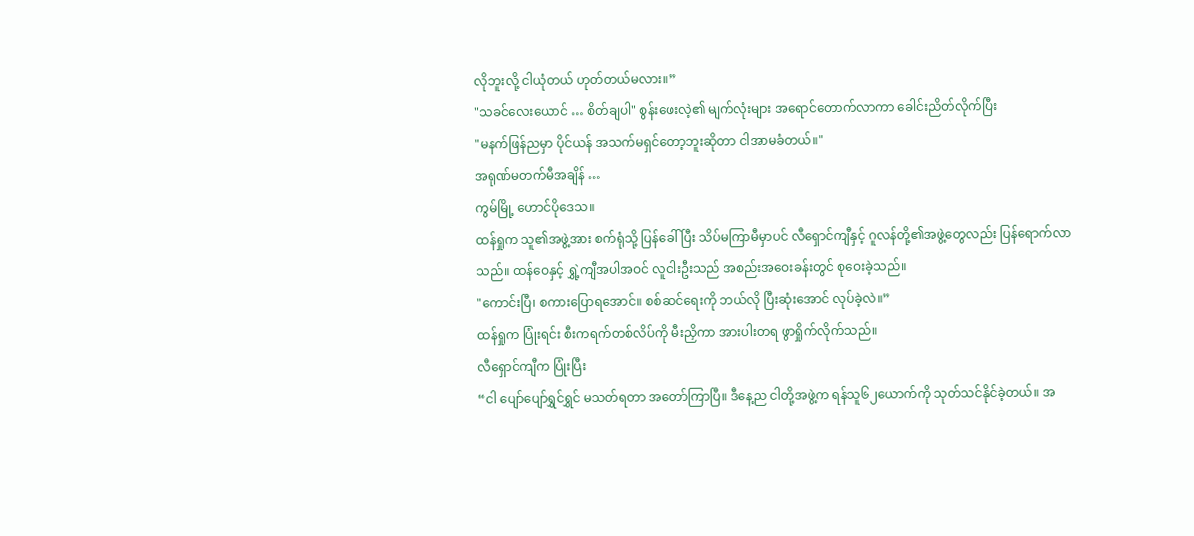လိုဘူးလို့ ငါယုံတယ် ဟုတ်တယ်မလား။”
"သခင်လေးယောင် … စိတ်ချပါ" စွန်းဖေးလဲ့၏ မျက်လုံးများ အရောင်တောက်လာကာ ခေါင်းညိတ်လိုက်ပြီး
"မနက်ဖြန်ညမှာ ပိုင်ယန် အသက်မရှင်တော့ဘူးဆိုတာ ငါအာမခံတယ်။"
အရုဏ်မတက်မီအချိန် …
ကွမ်မြို့ ဟောင်ပိုဒေသ။
ထန်ရှုက သူ၏အဖွဲ့အား စက်ရုံသို့ ပြန်ခေါ်ပြီး သိပ်မကြာမီမှာပင် လီရှောင်ကျီနှင့် ဂူလန်တို့၏အဖွဲ့တွေလည်း ပြန်ရောက်လာသည်။ ထန်ဝေနှင့် ရွှဲ့ကျီအပါအဝင် လူငါးဦးသည် အစည်းအဝေးခန်းတွင် စုဝေးခဲ့သည်။
"ကောင်းပြီ၊ စကားပြောရအောင်။ စစ်ဆင်ရေးကို ဘယ်လို ပြီးဆုံးအောင် လုပ်ခဲ့လဲ။”
ထန်ရှုက ပြုံးရင်း စီးကရက်တစ်လိပ်ကို မီးညှိကာ အားပါးတရ ဖွာရှိုက်လိုက်သည်။
လီရှောင်ကျီက ပြုံးပြီး
“ငါ ပျော်ပျော်ရွှင်ရွှင် မသတ်ရတာ အတော်ကြာပြီ။ ဒီနေ့ည ငါတို့အဖွဲ့က ရန်သူ၆၂ယောက်ကို သုတ်သင်နိုင်ခဲ့တယ်။ အ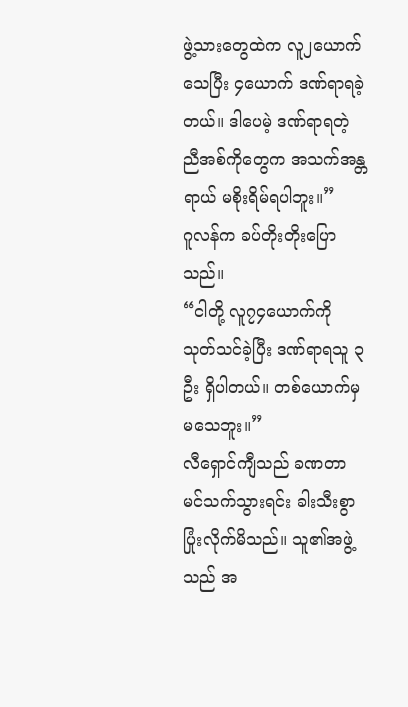ဖွဲ့သားတွေထဲက လူ၂ယောက် သေပြီး ၄ယောက် ဒဏ်ရာရခဲ့တယ်။ ဒါပေမဲ့ ဒဏ်ရာရတဲ့ ညီအစ်ကိုတွေက အသက်အန္တရာယ် မစိုးရိမ်ရပါဘူး။”
ဂူလန်က ခပ်တိုးတိုးပြောသည်။
“ငါတို့ လူ၇၄ယောက်ကို သုတ်သင်ခဲ့ပြီး ဒဏ်ရာရသူ ၃ ဦး ရှိပါတယ်။ တစ်ယောက်မှ မသေဘူး။”
လီရှောင်ကျီသည် ခဏတာ မင်သက်သွားရင်း ခါးသီးစွာ ပြုံးလိုက်မိသည်။ သူ၏အဖွဲ့သည် အ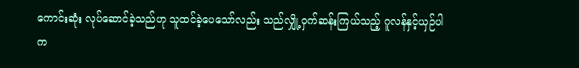ကောင်းဆုံး လုပ်ဆောင်ခဲ့သည်ဟု သူထင်ခဲ့ပေသော်လည်း သည်လျှို့ဝှက်ဆန်းကြယ်သည့် ဂူလန်နှင့်ယှဉ်ပါက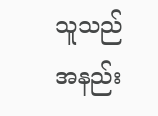သူသည် အနည်း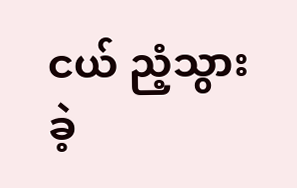ငယ် ညံ့သွားခဲ့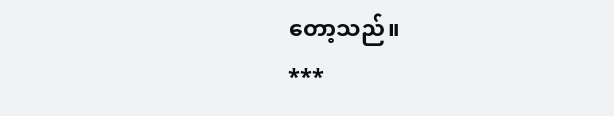တော့သည်။
***